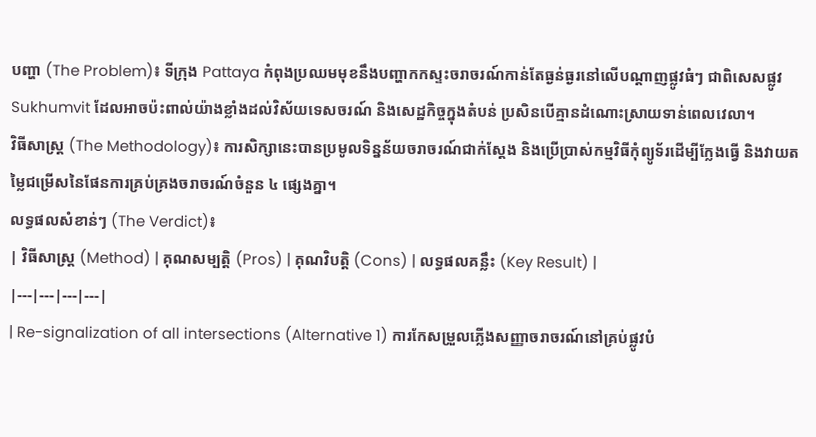បញ្ហា (The Problem)៖ ទីក្រុង Pattaya កំពុងប្រឈមមុខនឹងបញ្ហាកកស្ទះចរាចរណ៍កាន់តែធ្ងន់ធ្ងរនៅលើបណ្តាញផ្លូវធំៗ ជាពិសេសផ្លូវ Sukhumvit ដែលអាចប៉ះពាល់យ៉ាងខ្លាំងដល់វិស័យទេសចរណ៍ និងសេដ្ឋកិច្ចក្នុងតំបន់ ប្រសិនបើគ្មានដំណោះស្រាយទាន់ពេលវេលា។
វិធីសាស្ត្រ (The Methodology)៖ ការសិក្សានេះបានប្រមូលទិន្នន័យចរាចរណ៍ជាក់ស្តែង និងប្រើប្រាស់កម្មវិធីកុំព្យូទ័រដើម្បីក្លែងធ្វើ និងវាយតម្លៃជម្រើសនៃផែនការគ្រប់គ្រងចរាចរណ៍ចំនួន ៤ ផ្សេងគ្នា។
លទ្ធផលសំខាន់ៗ (The Verdict)៖
| វិធីសាស្ត្រ (Method) | គុណសម្បត្តិ (Pros) | គុណវិបត្តិ (Cons) | លទ្ធផលគន្លឹះ (Key Result) |
|---|---|---|---|
| Re-signalization of all intersections (Alternative 1) ការកែសម្រួលភ្លើងសញ្ញាចរាចរណ៍នៅគ្រប់ផ្លូវបំ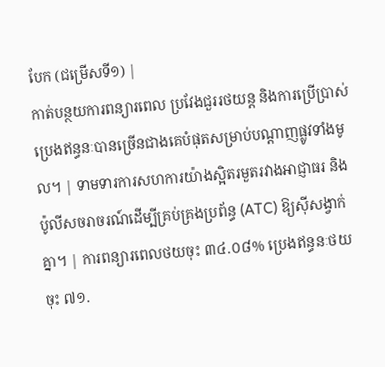បែក (ជម្រើសទី១) |
កាត់បន្ថយការពន្យារពេល ប្រវែងជួររថយន្ត និងការប្រើប្រាស់ប្រេងឥន្ធនៈបានច្រើនជាងគេបំផុតសម្រាប់បណ្តាញផ្លូវទាំងមូល។ | ទាមទារការសហការយ៉ាងស្អិតរមួតរវាងអាជ្ញាធរ និងប៉ូលីសចរាចរណ៍ដើម្បីគ្រប់គ្រងប្រព័ន្ធ (ATC) ឱ្យស៊ីសង្វាក់គ្នា។ | ការពន្យារពេលថយចុះ ៣៤.០៨% ប្រេងឥន្ធនៈថយចុះ ៧១.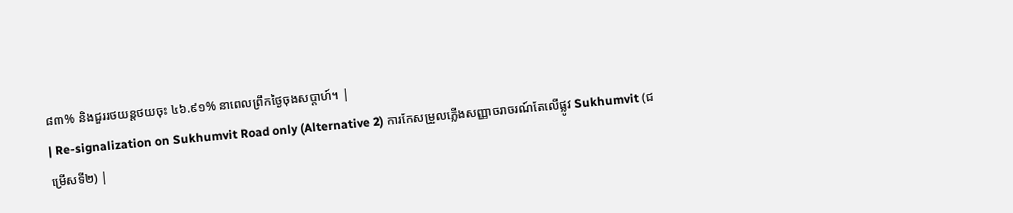៨៣% និងជួររថយន្តថយចុះ ៤៦.៩១% នាពេលព្រឹកថ្ងៃចុងសប្តាហ៍។ |
| Re-signalization on Sukhumvit Road only (Alternative 2) ការកែសម្រួលភ្លើងសញ្ញាចរាចរណ៍តែលើផ្លូវ Sukhumvit (ជម្រើសទី២) |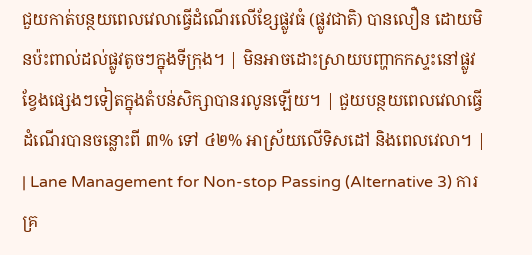ជួយកាត់បន្ថយពេលវេលាធ្វើដំណើរលើខ្សែផ្លូវធំ (ផ្លូវជាតិ) បានលឿន ដោយមិនប៉ះពាល់ដល់ផ្លូវតូចៗក្នុងទីក្រុង។ | មិនអាចដោះស្រាយបញ្ហាកកស្ទះនៅផ្លូវខ្វែងផ្សេងៗទៀតក្នុងតំបន់សិក្សាបានរលូនឡើយ។ | ជួយបន្ថយពេលវេលាធ្វើដំណើរបានចន្លោះពី ៣% ទៅ ៤២% អាស្រ័យលើទិសដៅ និងពេលវេលា។ |
| Lane Management for Non-stop Passing (Alternative 3) ការគ្រ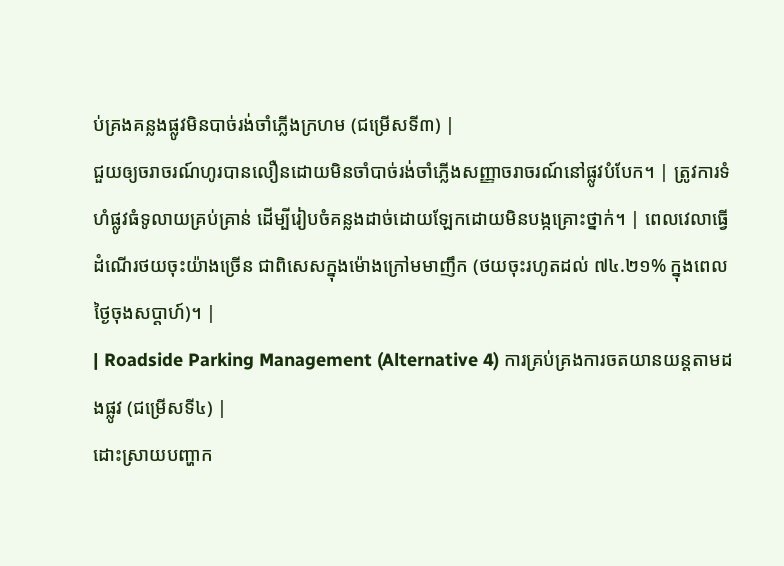ប់គ្រងគន្លងផ្លូវមិនបាច់រង់ចាំភ្លើងក្រហម (ជម្រើសទី៣) |
ជួយឲ្យចរាចរណ៍ហូរបានលឿនដោយមិនចាំបាច់រង់ចាំភ្លើងសញ្ញាចរាចរណ៍នៅផ្លូវបំបែក។ | ត្រូវការទំហំផ្លូវធំទូលាយគ្រប់គ្រាន់ ដើម្បីរៀបចំគន្លងដាច់ដោយឡែកដោយមិនបង្កគ្រោះថ្នាក់។ | ពេលវេលាធ្វើដំណើរថយចុះយ៉ាងច្រើន ជាពិសេសក្នុងម៉ោងក្រៅមមាញឹក (ថយចុះរហូតដល់ ៧៤.២១% ក្នុងពេលថ្ងៃចុងសប្តាហ៍)។ |
| Roadside Parking Management (Alternative 4) ការគ្រប់គ្រងការចតយានយន្តតាមដងផ្លូវ (ជម្រើសទី៤) |
ដោះស្រាយបញ្ហាក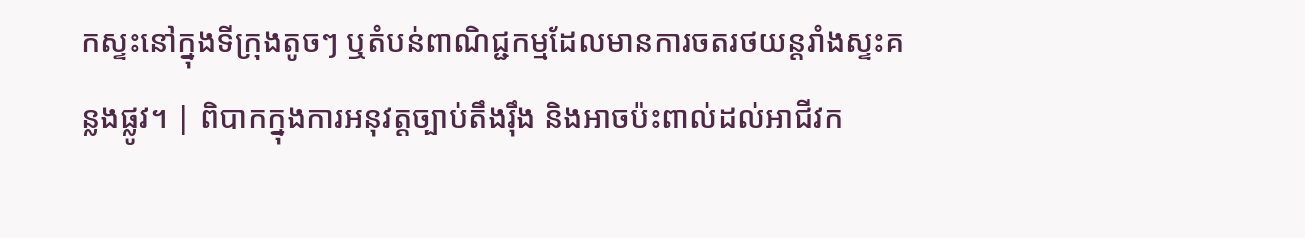កស្ទះនៅក្នុងទីក្រុងតូចៗ ឬតំបន់ពាណិជ្ជកម្មដែលមានការចតរថយន្តរាំងស្ទះគន្លងផ្លូវ។ | ពិបាកក្នុងការអនុវត្តច្បាប់តឹងរ៉ឹង និងអាចប៉ះពាល់ដល់អាជីវក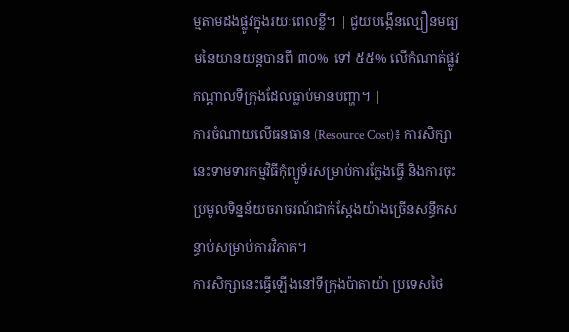ម្មតាមដងផ្លូវក្នុងរយៈពេលខ្លី។ | ជួយបង្កើនល្បឿនមធ្យមនៃយានយន្តបានពី ៣០% ទៅ ៥៥% លើកំណាត់ផ្លូវកណ្តាលទីក្រុងដែលធ្លាប់មានបញ្ហា។ |
ការចំណាយលើធនធាន (Resource Cost)៖ ការសិក្សានេះទាមទារកម្មវិធីកុំព្យូទ័រសម្រាប់ការក្លែងធ្វើ និងការចុះប្រមូលទិន្នន័យចរាចរណ៍ជាក់ស្តែងយ៉ាងច្រើនសន្ធឹកសន្ធាប់សម្រាប់ការវិភាគ។
ការសិក្សានេះធ្វើឡើងនៅទីក្រុងប៉ាតាយ៉ា ប្រទេសថៃ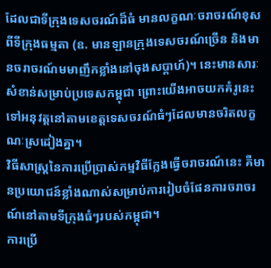ដែលជាទីក្រុងទេសចរណ៍ដ៏ធំ មានលក្ខណៈចរាចរណ៍ខុសពីទីក្រុងធម្មតា (ឧ. មានឡានក្រុងទេសចរណ៍ច្រើន និងមានចរាចរណ៍មមាញឹកខ្លាំងនៅចុងសប្តាហ៍)។ នេះមានសារៈសំខាន់សម្រាប់ប្រទេសកម្ពុជា ព្រោះយើងអាចយកគំរូនេះទៅអនុវត្តនៅតាមខេត្តទេសចរណ៍ធំៗដែលមានចរិតលក្ខណៈស្រដៀងគ្នា។
វិធីសាស្ត្រនៃការប្រើប្រាស់កម្មវិធីក្លែងធ្វើចរាចរណ៍នេះ គឺមានប្រយោជន៍ខ្លាំងណាស់សម្រាប់ការរៀបចំផែនការចរាចរណ៍នៅតាមទីក្រុងធំៗរបស់កម្ពុជា។
ការប្រើ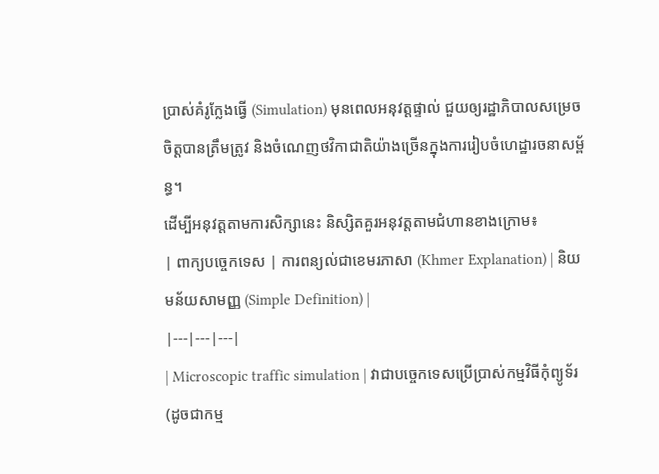ប្រាស់គំរូក្លែងធ្វើ (Simulation) មុនពេលអនុវត្តផ្ទាល់ ជួយឲ្យរដ្ឋាភិបាលសម្រេចចិត្តបានត្រឹមត្រូវ និងចំណេញថវិកាជាតិយ៉ាងច្រើនក្នុងការរៀបចំហេដ្ឋារចនាសម្ព័ន្ធ។
ដើម្បីអនុវត្តតាមការសិក្សានេះ និស្សិតគួរអនុវត្តតាមជំហានខាងក្រោម៖
| ពាក្យបច្ចេកទេស | ការពន្យល់ជាខេមរភាសា (Khmer Explanation) | និយមន័យសាមញ្ញ (Simple Definition) |
|---|---|---|
| Microscopic traffic simulation | វាជាបច្ចេកទេសប្រើប្រាស់កម្មវិធីកុំព្យូទ័រ (ដូចជាកម្ម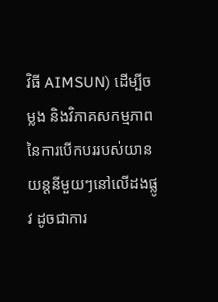វិធី AIMSUN) ដើម្បីចម្លង និងវិភាគសកម្មភាពនៃការបើកបររបស់យានយន្តនីមួយៗនៅលើដងផ្លូវ ដូចជាការ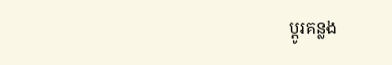ប្ដូរគន្លង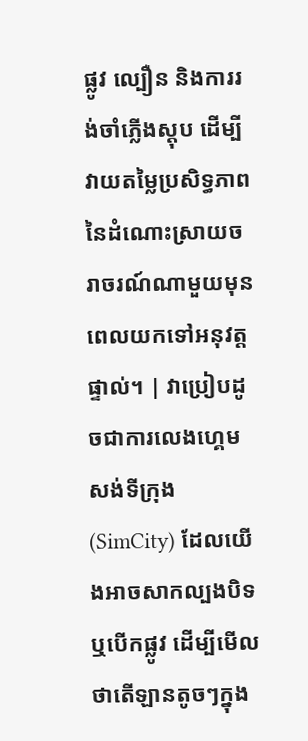ផ្លូវ ល្បឿន និងការរង់ចាំភ្លើងស្តុប ដើម្បីវាយតម្លៃប្រសិទ្ធភាពនៃដំណោះស្រាយចរាចរណ៍ណាមួយមុនពេលយកទៅអនុវត្តផ្ទាល់។ | វាប្រៀបដូចជាការលេងហ្គេមសង់ទីក្រុង (SimCity) ដែលយើងអាចសាកល្បងបិទ ឬបើកផ្លូវ ដើម្បីមើលថាតើឡានតូចៗក្នុង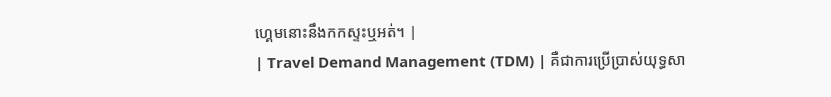ហ្គេមនោះនឹងកកស្ទះឬអត់។ |
| Travel Demand Management (TDM) | គឺជាការប្រើប្រាស់យុទ្ធសា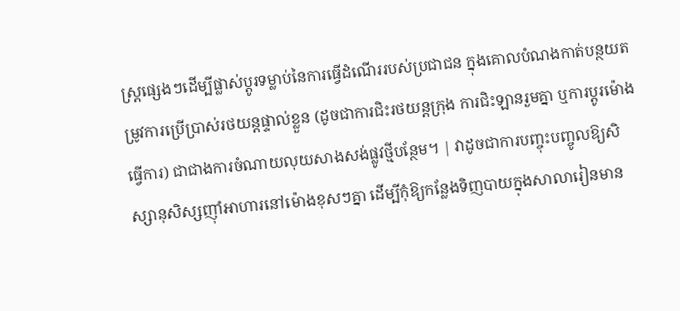ស្ត្រផ្សេងៗដើម្បីផ្លាស់ប្តូរទម្លាប់នៃការធ្វើដំណើររបស់ប្រជាជន ក្នុងគោលបំណងកាត់បន្ថយតម្រូវការប្រើប្រាស់រថយន្តផ្ទាល់ខ្លួន (ដូចជាការជិះរថយន្តក្រុង ការជិះឡានរួមគ្នា ឬការប្តូរម៉ោងធ្វើការ) ជាជាងការចំណាយលុយសាងសង់ផ្លូវថ្មីបន្ថែម។ | វាដូចជាការបញ្ចុះបញ្ចូលឱ្យសិស្សានុសិស្សញ៉ាំអាហារនៅម៉ោងខុសៗគ្នា ដើម្បីកុំឱ្យកន្លែងទិញបាយក្នុងសាលារៀនមាន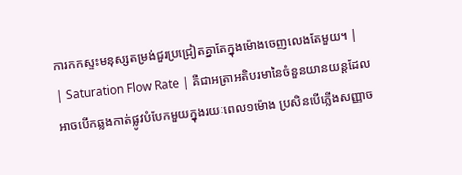ការកកស្ទះមនុស្សតម្រង់ជួរប្រជ្រៀតគ្នាតែក្នុងម៉ោងចេញលេងតែមួយ។ |
| Saturation Flow Rate | គឺជាអត្រាអតិបរមានៃចំនួនយានយន្តដែលអាចបើកឆ្លងកាត់ផ្លូវបំបែកមួយក្នុងរយៈពេល១ម៉ោង ប្រសិនបើភ្លើងសញ្ញាច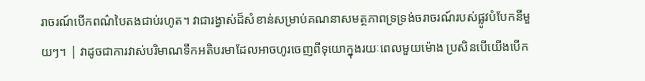រាចរណ៍បើកពណ៌បៃតងជាប់រហូត។ វាជារង្វាស់ដ៏សំខាន់សម្រាប់គណនាសមត្ថភាពទ្រទ្រង់ចរាចរណ៍របស់ផ្លូវបំបែកនីមួយៗ។ | វាដូចជាការវាស់បរិមាណទឹកអតិបរមាដែលអាចហូរចេញពីទុយោក្នុងរយៈពេលមួយម៉ោង ប្រសិនបើយើងបើក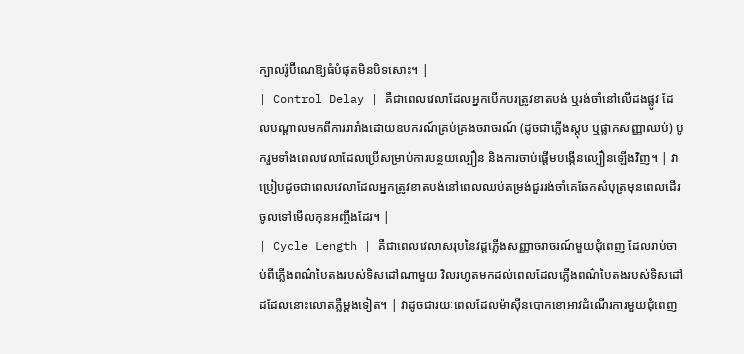ក្បាលរ៉ូប៊ីណេឱ្យធំបំផុតមិនបិទសោះ។ |
| Control Delay | គឺជាពេលវេលាដែលអ្នកបើកបរត្រូវខាតបង់ ឬរង់ចាំនៅលើដងផ្លូវ ដែលបណ្តាលមកពីការរារាំងដោយឧបករណ៍គ្រប់គ្រងចរាចរណ៍ (ដូចជាភ្លើងស្តុប ឬផ្លាកសញ្ញាឈប់) បូករួមទាំងពេលវេលាដែលប្រើសម្រាប់ការបន្ថយល្បឿន និងការចាប់ផ្តើមបង្កើនល្បឿនឡើងវិញ។ | វាប្រៀបដូចជាពេលវេលាដែលអ្នកត្រូវខាតបង់នៅពេលឈប់តម្រង់ជួររង់ចាំគេឆែកសំបុត្រមុនពេលដើរចូលទៅមើលកុនអញ្ចឹងដែរ។ |
| Cycle Length | គឺជាពេលវេលាសរុបនៃវដ្តភ្លើងសញ្ញាចរាចរណ៍មួយជុំពេញ ដែលរាប់ចាប់ពីភ្លើងពណ៌បៃតងរបស់ទិសដៅណាមួយ វិលរហូតមកដល់ពេលដែលភ្លើងពណ៌បៃតងរបស់ទិសដៅដដែលនោះលោតភ្លឺម្តងទៀត។ | វាដូចជារយៈពេលដែលម៉ាស៊ីនបោកខោអាវដំណើរការមួយជុំពេញ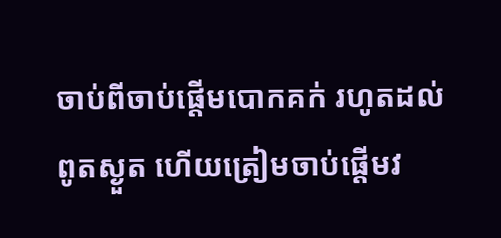ចាប់ពីចាប់ផ្តើមបោកគក់ រហូតដល់ពូតស្ងួត ហើយត្រៀមចាប់ផ្តើមវ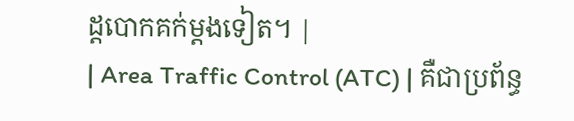ដ្តបោកគក់ម្តងទៀត។ |
| Area Traffic Control (ATC) | គឺជាប្រព័ន្ធ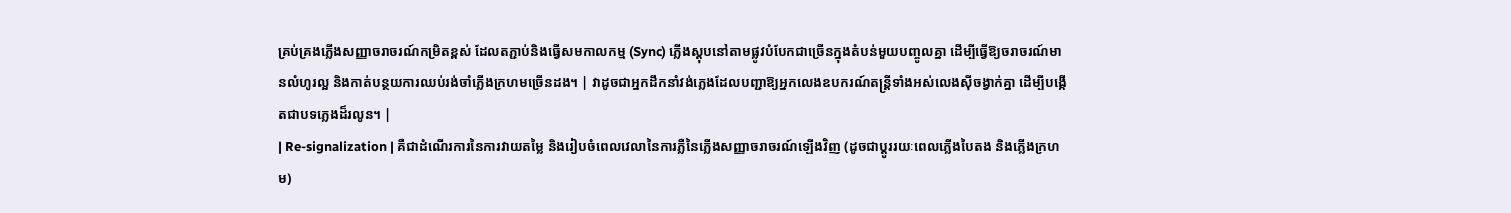គ្រប់គ្រងភ្លើងសញ្ញាចរាចរណ៍កម្រិតខ្ពស់ ដែលតភ្ជាប់និងធ្វើសមកាលកម្ម (Sync) ភ្លើងស្តុបនៅតាមផ្លូវបំបែកជាច្រើនក្នុងតំបន់មួយបញ្ចូលគ្នា ដើម្បីធ្វើឱ្យចរាចរណ៍មានលំហូរល្អ និងកាត់បន្ថយការឈប់រង់ចាំភ្លើងក្រហមច្រើនដង។ | វាដូចជាអ្នកដឹកនាំវង់ភ្លេងដែលបញ្ជាឱ្យអ្នកលេងឧបករណ៍តន្ត្រីទាំងអស់លេងស៊ីចង្វាក់គ្នា ដើម្បីបង្កើតជាបទភ្លេងដ៏រលូន។ |
| Re-signalization | គឺជាដំណើរការនៃការវាយតម្លៃ និងរៀបចំពេលវេលានៃការភ្លឺនៃភ្លើងសញ្ញាចរាចរណ៍ឡើងវិញ (ដូចជាប្តូររយៈពេលភ្លើងបៃតង និងភ្លើងក្រហម)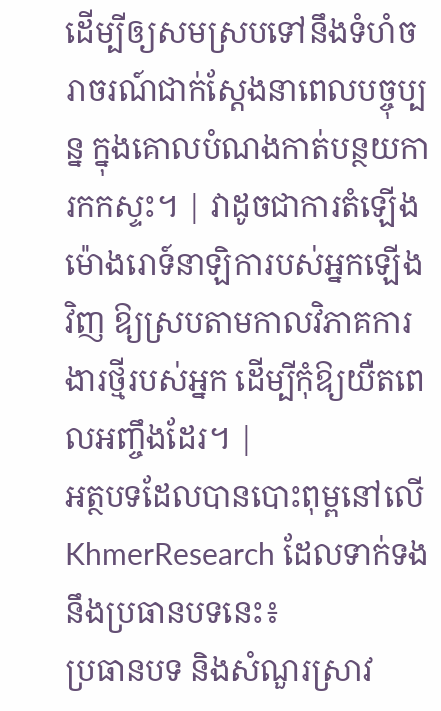ដើម្បីឲ្យសមស្របទៅនឹងទំហំចរាចរណ៍ជាក់ស្តែងនាពេលបច្ចុប្បន្ន ក្នុងគោលបំណងកាត់បន្ថយការកកស្ទះ។ | វាដូចជាការតំឡើងម៉ោងរោទ៍នាឡិការបស់អ្នកឡើងវិញ ឱ្យស្របតាមកាលវិភាគការងារថ្មីរបស់អ្នក ដើម្បីកុំឱ្យយឺតពេលអញ្ចឹងដែរ។ |
អត្ថបទដែលបានបោះពុម្ពនៅលើ KhmerResearch ដែលទាក់ទងនឹងប្រធានបទនេះ៖
ប្រធានបទ និងសំណួរស្រាវ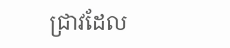ជ្រាវដែល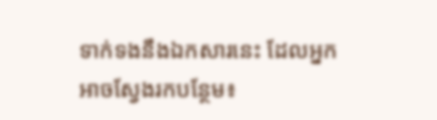ទាក់ទងនឹងឯកសារនេះ ដែលអ្នកអាចស្វែងរកបន្ថែម៖